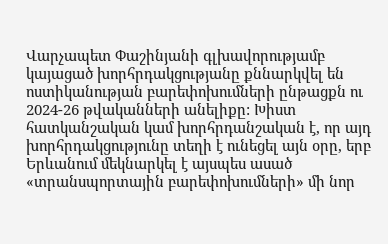Վարչապետ Փաշինյանի գլխավորությամբ կայացած խորհրդակցությանը քննարկվել են ոստիկանության բարեփոխումների ընթացքն ու 2024-26 թվականների անելիքը: Խիստ հատկանշական կամ խորհրդանշական է, որ այդ խորհրդակցությունը տեղի է ունեցել այն օրը, երբ Երևանում մեկնարկել է այսպես ասած «տրանսպորտային բարեփոխումների» մի նոր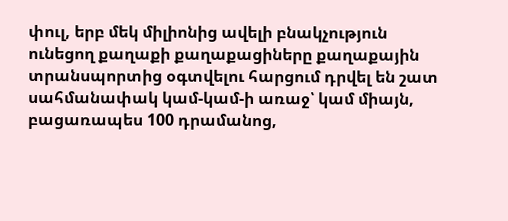փուլ, երբ մեկ միլիոնից ավելի բնակչություն ունեցող քաղաքի քաղաքացիները քաղաքային տրանսպորտից օգտվելու հարցում դրվել են շատ սահմանափակ կամ-կամ-ի առաջ՝ կամ միայն, բացառապես 100 դրամանոց,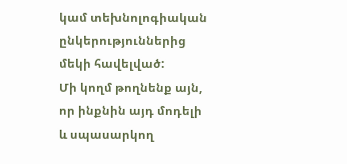կամ տեխնոլոգիական ընկերություններից մեկի հավելված:
Մի կողմ թողնենք այն, որ ինքնին այդ մոդելի և սպասարկող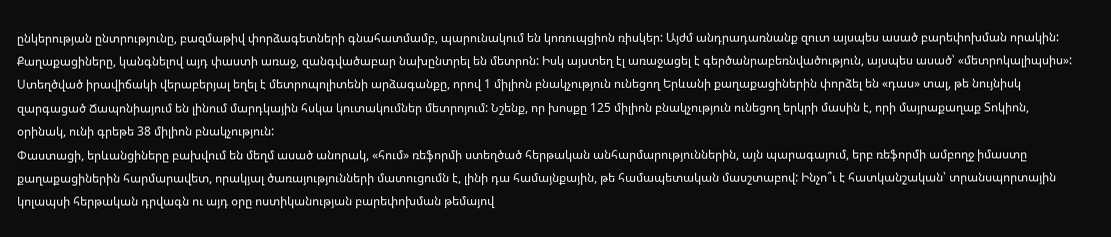ընկերության ընտրությունը, բազմաթիվ փորձագետների գնահատմամբ, պարունակում են կոռուպցիոն ռիսկեր: Այժմ անդրադառնանք զուտ այսպես ասած բարեփոխման որակին: Քաղաքացիները, կանգնելով այդ փաստի առաջ, զանգվածաբար նախընտրել են մետրոն: Իսկ այստեղ էլ առաջացել է գերծանրաբեռնվածություն, այսպես ասած՝ «մետրոկալիպսիս»: Ստեղծված իրավիճակի վերաբերյալ եղել է մետրոպոլիտենի արձագանքը, որով 1 միլիոն բնակչություն ունեցող Երևանի քաղաքացիներին փորձել են «դաս» տալ, թե նույնիսկ զարգացած Ճապոնիայում են լինում մարդկային հսկա կուտակումներ մետրոյում: Նշենք, որ խոսքը 125 միլիոն բնակչություն ունեցող երկրի մասին է, որի մայրաքաղաք Տոկիոն, օրինակ, ունի գրեթե 38 միլիոն բնակչություն:
Փաստացի, երևանցիները բախվում են մեղմ ասած անորակ, «հում» ռեֆորմի ստեղծած հերթական անհարմարություններին, այն պարագայում, երբ ռեֆորմի ամբողջ իմաստը քաղաքացիներին հարմարավետ, որակյալ ծառայությունների մատուցումն է, լինի դա համայնքային, թե համապետական մասշտաբով: Ինչո՞ւ է հատկանշական՝ տրանսպորտային կոլապսի հերթական դրվագն ու այդ օրը ոստիկանության բարեփոխման թեմայով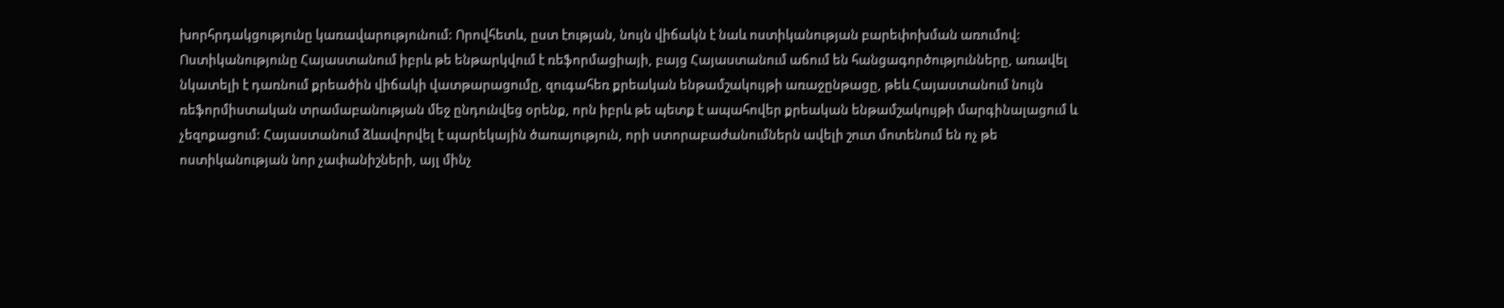խորհրդակցությունը կառավարությունում: Որովհետև, ըստ էության, նույն վիճակն է նաև ոստիկանության բարեփոխման առումով:
Ոստիկանությունը Հայաստանում իբրև թե ենթարկվում է ռեֆորմացիայի, բայց Հայաստանում աճում են հանցագործությունները, առավել նկատելի է դառնում քրեածին վիճակի վատթարացումը, զուգահեռ քրեական ենթամշակույթի առաջընթացը, թեև Հայաստանում նույն ռեֆորմիստական տրամաբանության մեջ ընդունվեց օրենք, որն իբրև թե պետք է ապահովեր քրեական ենթամշակույթի մարգինալացում և չեզոքացում: Հայաստանում ձևավորվել է պարեկային ծառայություն, որի ստորաբաժանումներն ավելի շուտ մոտենում են ոչ թե ոստիկանության նոր չափանիշների, այլ մինչ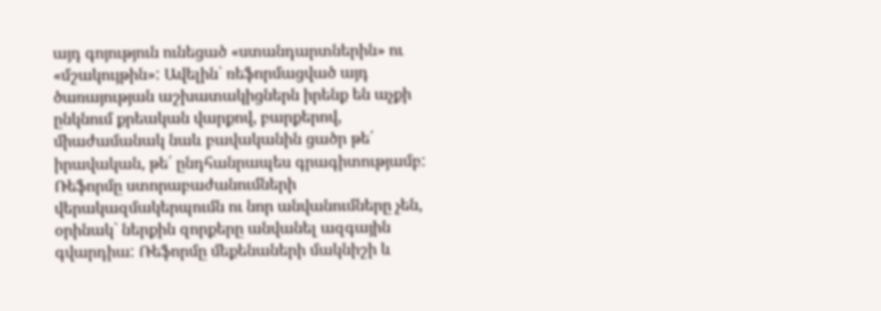այդ գոյություն ունեցած «ստանդարտներին» ու «մշակույթին»: Ավելին՝ ռեֆորմացված այդ ծառայության աշխատակիցներն իրենք են աչքի ընկնում քրեական վարքով, բարքերով, միաժամանակ նաև բավականին ցածր թե՛ իրավական, թե՛ ընդհանրապես գրագիտությամբ:
Ռեֆորմը ստորաբաժանումների վերակազմակերպումն ու նոր անվանումները չեն, օրինակ` ներքին զորքերը անվանել ազգային գվարդիա: Ռեֆորմը մեքենաների մակնիշի և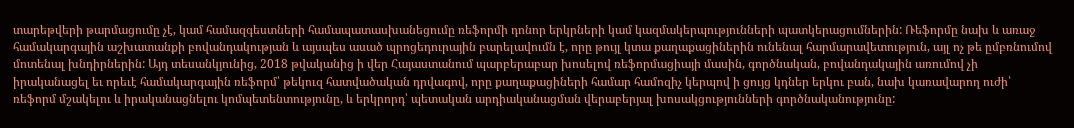տարեթվերի թարմացումը չէ, կամ համազգեստների համապատասխանեցումը ռեֆորմի դոնոր երկրների կամ կազմակերպությունների պատկերացումներին: Ռեֆորմը նախ և առաջ համակարգային աշխատանքի բովանդակության և այսպես ասած պրոցեդուրային բարելավումն է, որը թույլ կտա քաղաքացիներին ունենալ հարմարավետություն, այլ ոչ թե ըմբռնումով մոտենալ խնդիրներին: Այդ տեսանկյունից, 2018 թվականից ի վեր Հայաստանում պարբերաբար խոսելով ռեֆորմացիայի մասին, գործնական, բովանդակային առումով չի իրականացել եւ որեւէ համակարգային ռեֆորմ՝ թեկուզ հատվածական դրվագով, որը քաղաքացիների համար համոզիչ կերպով ի ցույց կդներ երկու բան, նախ կառավարող ուժի՝ ռեֆորմ մշակելու և իրականացնելու կոմպետենտությունը, և երկրորդ՝ պետական արդիականացման վերաբերյալ խոսակցությունների գործնականությունը: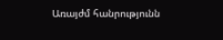Առայժմ հանրությունն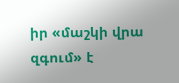իր «մաշկի վրա զգում» է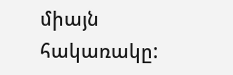միայն հակառակը: